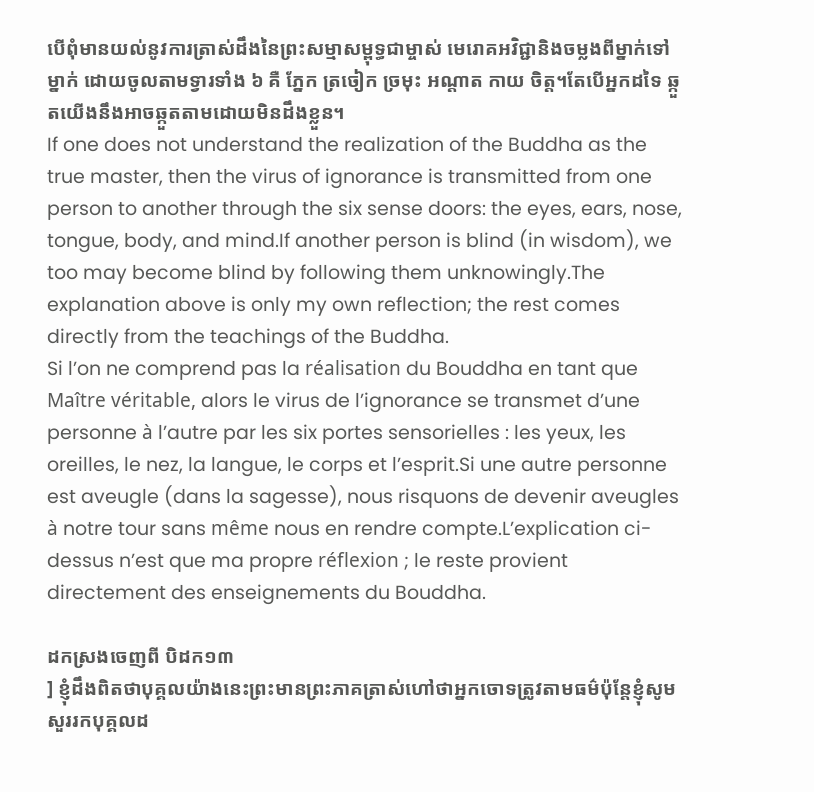បើពុំមានយល់នូវការត្រាស់ដឹងនៃព្រះសម្មាសម្ពុទ្ធជាម្ចាស់ មេរោគអវិជ្ជានិងចម្លងពីម្នាក់ទៅម្នាក់ ដោយចូលតាមទ្វារទាំង ៦ គឺ ភ្នែក ត្រចៀក ច្រមុះ អណ្ដាត កាយ ចិត្ត។តែបើអ្នកដទៃ ឆ្កួតយើងនឹងអាចឆ្កួតតាមដោយមិនដឹងខ្លួន។
If one does not understand the realization of the Buddha as the true master, then the virus of ignorance is transmitted from one person to another through the six sense doors: the eyes, ears, nose, tongue, body, and mind.If another person is blind (in wisdom), we too may become blind by following them unknowingly.The explanation above is only my own reflection; the rest comes directly from the teachings of the Buddha.
Si l’on ne comprend pas la réalisation du Bouddha en tant que Maître véritable, alors le virus de l’ignorance se transmet d’une personne à l’autre par les six portes sensorielles : les yeux, les oreilles, le nez, la langue, le corps et l’esprit.Si une autre personne est aveugle (dans la sagesse), nous risquons de devenir aveugles à notre tour sans même nous en rendre compte.L’explication ci-dessus n’est que ma propre réflexion ; le reste provient directement des enseignements du Bouddha.

ដកស្រងចេញពី បិដក១៣
] ខ្ញុំដឹងពិតថាបុគ្គលយ៉ាងនេះព្រះមានព្រះភាគត្រាស់ហៅថាអ្នកចោទត្រូវតាមធម៌ប៉ុន្តែខ្ញុំសូមសួររកបុគ្គលដ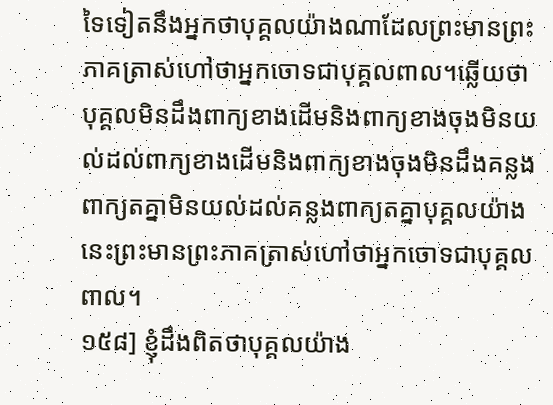ទៃទៀតនឹងអ្នកថាបុគ្គលយ៉ាងណាដែលព្រះមានព្រះភាគត្រាស់ហៅថាអ្នកចោទជាបុគ្គលពាល។ឆ្លើយថាបុគ្គលមិនដឹងពាក្យខាងដើមនិងពាក្យខាងចុងមិនយល់ដល់ពាក្យខាងដើមនិងពាក្យខាងចុងមិនដឹងគន្លងពាក្យតគ្នាមិនយល់ដល់គន្លងពាក្យតគ្នាបុគ្គលយ៉ាងនេះព្រះមានព្រះភាគត្រាស់ហៅថាអ្នកចោទជាបុគ្គលពាល។
១៥៨] ខ្ញុំដឹងពិតថាបុគ្គលយ៉ាង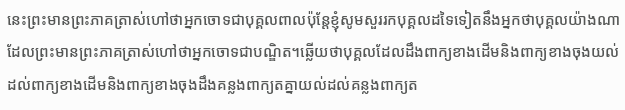នេះព្រះមានព្រះភាគត្រាស់ហៅថាអ្នកចោទជាបុគ្គលពាលប៉ុន្តែខ្ញុំសូមសួររកបុគ្គលដទៃទៀតនឹងអ្នកថាបុគ្គលយ៉ាងណាដែលព្រះមានព្រះភាគត្រាស់ហៅថាអ្នកចោទជាបណ្ឌិត។ឆ្លើយថាបុគ្គលដែលដឹងពាក្យខាងដើមនិងពាក្យខាងចុងយល់ដល់ពាក្យខាងដើមនិងពាក្យខាងចុងដឹងគន្លងពាក្យតគ្នាយល់ដល់គន្លងពាក្យត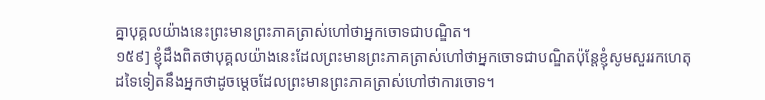គ្នាបុគ្គលយ៉ាងនេះព្រះមានព្រះភាគត្រាស់ហៅថាអ្នកចោទជាបណ្ឌិត។
១៥៩] ខ្ញុំដឹងពិតថាបុគ្គលយ៉ាងនេះដែលព្រះមានព្រះភាគត្រាស់ហៅថាអ្នកចោទជាបណ្ឌិតប៉ុន្តែខ្ញុំសូមសួររកហេតុដទៃទៀតនឹងអ្នកថាដូចម្តេចដែលព្រះមានព្រះភាគត្រាស់ហៅថាការចោទ។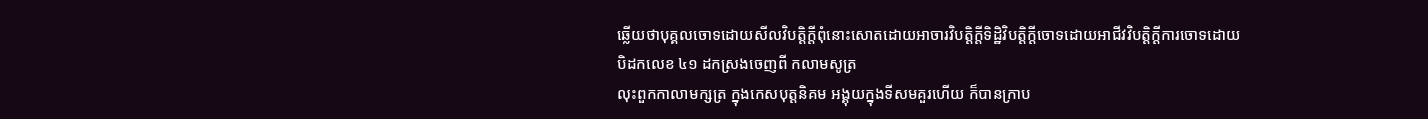ឆ្លើយថាបុគ្គលចោទដោយសីលវិបត្តិក្តីពុំនោះសោតដោយអាចារវិបត្តិក្តីទិដ្ឋិវិបត្តិក្តីចោទដោយអាជីវវិបត្តិក្តីការចោទដោយ
បិដកលេខ ៤១ ដកស្រងចេញពី កលាមសូត្រ
លុះពួកកាលាមក្សត្រ ក្នុងកេសបុត្តនិគម អង្គុយក្នុងទីសមគួរហើយ ក៏បានក្រាប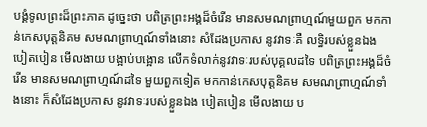បង្គំទូលព្រះដ៏ព្រះភាគ ដូច្នេះថា បពិត្រព្រះអង្គដ៏ចំរើន មានសមណព្រាហ្មណ៍មួយពួក មកកាន់កេសបុត្តនិគម សមណព្រាហ្មណ៍ទាំងនោះ សំដែងប្រកាស នូវវាទៈគឺ លទ្ធិរបស់ខ្លួនឯង បៀតបៀន មើលងាយ បង្អាប់បង្អោន លើកទំលាក់នូវវាទៈរបស់បុគ្គលដទៃ បពិត្រព្រះអង្គដ៏ចំរើន មានសមណព្រាហ្មណ៍ដទៃ មួយពួកទៀត មកកាន់កេសបុត្តនិគម សមណព្រាហ្មណ៍ទាំងនោះ ក៏សំដែងប្រកាស នូវវាទៈរបស់ខ្លួនឯង បៀតបៀន មើលងាយ ប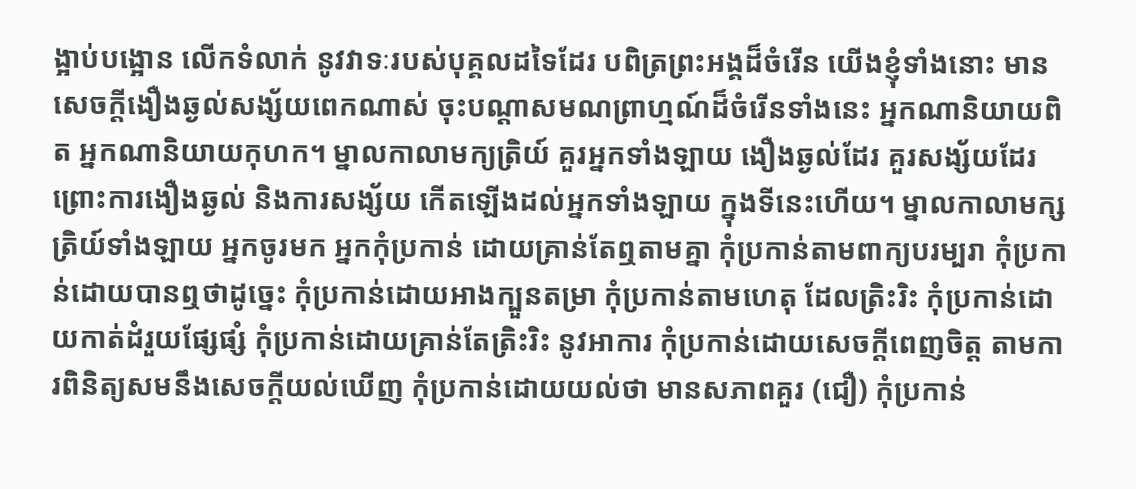ង្អាប់បង្អោន លើកទំលាក់ នូវវាទៈរបស់បុគ្គលដទៃដែរ បពិត្រព្រះអង្គដ៏ចំរើន យើងខ្ញុំទាំងនោះ មានសេចក្ដីងឿងឆ្ងល់សង្ស័យពេកណាស់ ចុះបណ្ដាសមណព្រាហ្មណ៍ដ៏ចំរើនទាំងនេះ អ្នកណានិយាយពិត អ្នកណានិយាយកុហក។ ម្នាលកាលាមក្យត្រិយ៍ គួរអ្នកទាំងឡាយ ងឿងឆ្ងល់ដែរ គួរសង្ស័យដែរ ព្រោះការងឿងឆ្ងល់ និងការសង្ស័យ កើតឡើងដល់អ្នកទាំងឡាយ ក្នុងទីនេះហើយ។ ម្នាលកាលាមក្សត្រិយ៍ទាំងឡាយ អ្នកចូរមក អ្នកកុំប្រកាន់ ដោយគ្រាន់តែឮតាមគ្នា កុំប្រកាន់តាមពាក្យបរម្បរា កុំប្រកាន់ដោយបានឮថាដូច្នេះ កុំប្រកាន់ដោយអាងក្បួនតម្រា កុំប្រកាន់តាមហេតុ ដែលត្រិះរិះ កុំប្រកាន់ដោយកាត់ដំរួយផ្សែផ្សំ កុំប្រកាន់ដោយគ្រាន់តែត្រិះរិះ នូវអាការ កុំប្រកាន់ដោយសេចក្ដីពេញចិត្ត តាមការពិនិត្យសមនឹងសេចក្ដីយល់ឃើញ កុំប្រកាន់ដោយយល់ថា មានសភាពគួរ (ជឿ) កុំប្រកាន់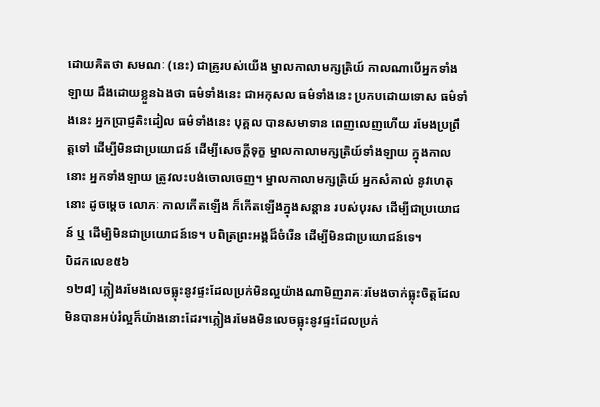ដោយគិតថា សមណៈ (នេះ) ជាគ្រូរបស់យើង ម្នាលកាលាមក្សត្រិយ៍ កាលណាបើអ្នកទាំងឡាយ ដឹងដោយខ្លួនឯងថា ធម៌ទាំងនេះ ជាអកុសល ធម៌ទាំងនេះ ប្រកបដោយទោស ធម៌ទាំងនេះ អ្នកប្រាជ្ញតិះដៀល ធម៌ទាំងនេះ បុគ្គល បានសមាទាន ពេញលេញហើយ រមែងប្រព្រឹត្តទៅ ដើម្បីមិនជាប្រយោជន៍ ដើម្បីសេចក្ដីទុក្ខ ម្នាលកាលាមក្សត្រិយ៍ទាំងឡាយ ក្នុងកាលនោះ អ្នកទាំងឡាយ ត្រូវលះបង់ចោលចេញ។ ម្នាលកាលាមក្សត្រិយ៍ អ្នកសំគាល់ នូវហេតុនោះ ដូចម្ដេច លោភៈ កាលកើតឡើង ក៏កើតឡើងក្នុងសន្ដាន របស់បុរស ដើម្បីជាប្រយោជន៍ ឬ ដើម្បិមិនជាប្រយោជន៍ទេ។ បពិត្រព្រះអង្គដ៏ចំរើន ដើម្បីមិនជាប្រយោជន៍ទេ។
បិដកលេខ៥៦
១២៨] ភ្លៀងរមែងលេចធ្លុះនូវផ្ទះដែលប្រក់មិនល្អយ៉ាងណាមិញរាគៈរមែងចាក់ធ្លុះចិត្តដែលមិនបានអប់រំល្អក៏យ៉ាងនោះដែរ។ភ្លៀងរមែងមិនលេចធ្លុះនូវផ្ទះដែលប្រក់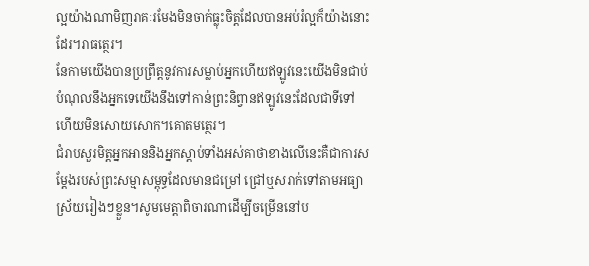ល្អយ៉ាងណាមិញរាគៈរមែងមិនចាក់ធ្លុះចិត្តដែលបានអប់រំល្អក៏យ៉ាងនោះដែរ។រាធត្ថេរ។
នែកាមយើងបានប្រព្រឹត្តនូវការសម្លាប់អ្នកហើយឥឡូវនេះយើងមិនជាប់បំណុលនឹងអ្នកទេយើងនឹងទៅកាន់ព្រះនិព្វានឥឡូវនេះដែលជាទីទៅហើយមិនសោយសោក។គោតមត្ថេរ។
ជំរាបសួរមិត្តអ្នកអាននិងអ្នកស្ដាប់ទាំងអស់គាថាខាងលើនេះគឺជាការសម្ដែងរបស់ព្រះសម្មាសម្ពុទ្ធដែលមានជម្រៅ ជ្រៅឬសរាក់ទៅតាមអធ្យាស្រ័យរៀងៗខ្លួន។សូមមេត្តាពិចារណាដើម្បីចម្រើននៅប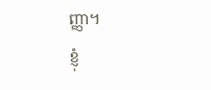ញ្ញា។
ខ្ញុំ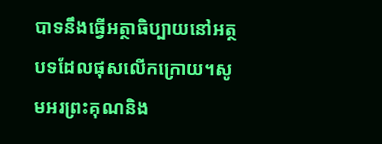បាទនឹងធ្វើអត្ថាធិប្បាយនៅអត្ថបទដែលផុសលើកក្រោយ។សូមអរព្រះគុណនិង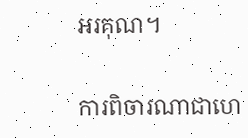អរគុណ។

ការពិចារណាជាហេ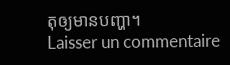តុឲ្យមានបញ្ហា។
Laisser un commentaire